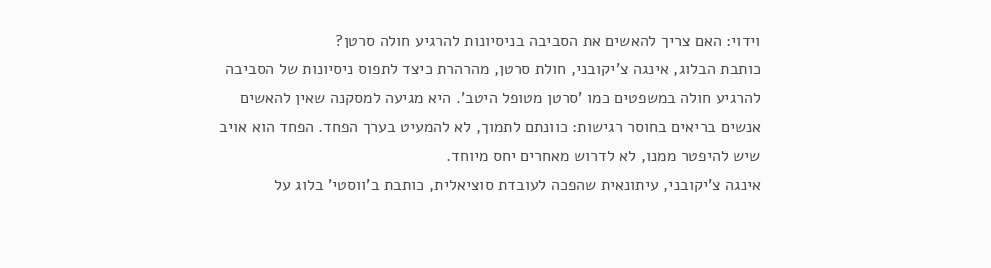וידוי: האם צריך להאשים את הסביבה בניסיונות להרגיע חולה סרטן?
כותבת הבלוג, אינגה צ'יקובני, חולת סרטן, מהרהרת כיצד לתפוס ניסיונות של הסביבה להרגיע חולה במשפטים כמו 'סרטן מטופל היטב'. היא מגיעה למסקנה שאין להאשים אנשים בריאים בחוסר רגישות: כוונתם לתמוך, לא להמעיט בערך הפחד. הפחד הוא אויב שיש להיפטר ממנו, לא לדרוש מאחרים יחס מיוחד.
אינגה צ'יקובני, עיתונאית שהפכה לעובדת סוציאלית, כותבת ב'ווסטי' בלוג על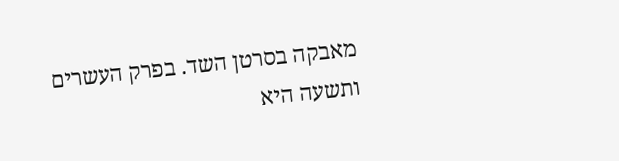מאבקה בסרטן השד. בפרק העשרים ותשעה היא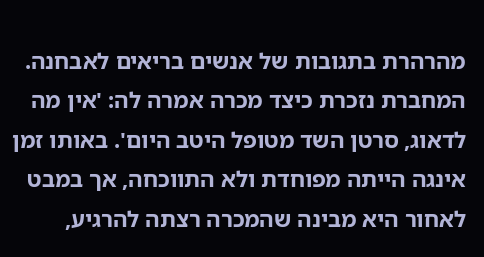מהרהרת בתגובות של אנשים בריאים לאבחנה. המחברת נזכרת כיצד מכרה אמרה לה: 'אין מה לדאוג, סרטן השד מטופל היטב היום'. באותו זמן אינגה הייתה מפוחדת ולא התווכחה, אך במבט לאחור היא מבינה שהמכרה רצתה להרגיע,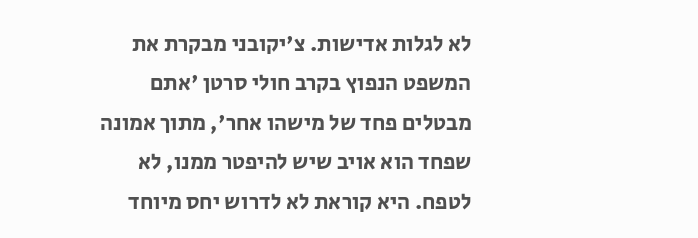לא לגלות אדישות. צ'יקובני מבקרת את המשפט הנפוץ בקרב חולי סרטן 'אתם מבטלים פחד של מישהו אחר', מתוך אמונה שפחד הוא אויב שיש להיפטר ממנו, לא לטפח. היא קוראת לא לדרוש יחס מיוחד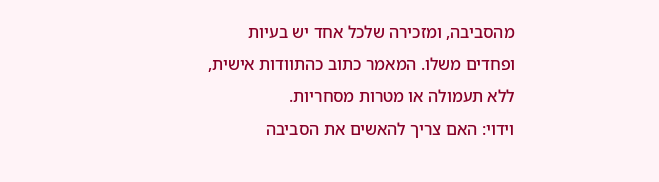מהסביבה, ומזכירה שלכל אחד יש בעיות ופחדים משלו. המאמר כתוב כהתוודות אישית, ללא תעמולה או מטרות מסחריות.
וידוי: האם צריך להאשים את הסביבה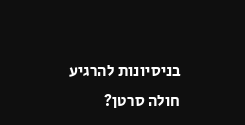בניסיונות להרגיע חולה סרטן?